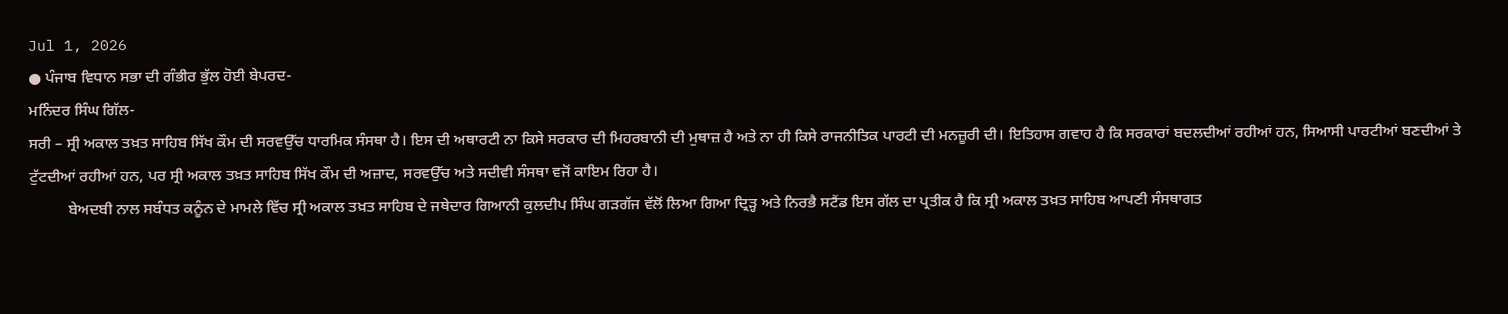Jul 1, 2026
● ਪੰਜਾਬ ਵਿਧਾਨ ਸਭਾ ਦੀ ਗੰਭੀਰ ਭੁੱਲ ਹੋਈ ਬੇਪਰਦ-
ਮਨਿੰਦਰ ਸਿੰਘ ਗਿੱਲ-
ਸਰੀ – ਸ੍ਰੀ ਅਕਾਲ ਤਖ਼ਤ ਸਾਹਿਬ ਸਿੱਖ ਕੌਮ ਦੀ ਸਰਵਉੱਚ ਧਾਰਮਿਕ ਸੰਸਥਾ ਹੈ। ਇਸ ਦੀ ਅਥਾਰਟੀ ਨਾ ਕਿਸੇ ਸਰਕਾਰ ਦੀ ਮਿਹਰਬਾਨੀ ਦੀ ਮੁਥਾਜ਼ ਹੈ ਅਤੇ ਨਾ ਹੀ ਕਿਸੇ ਰਾਜਨੀਤਿਕ ਪਾਰਟੀ ਦੀ ਮਨਜ਼ੂਰੀ ਦੀ। ਇਤਿਹਾਸ ਗਵਾਹ ਹੈ ਕਿ ਸਰਕਾਰਾਂ ਬਦਲਦੀਆਂ ਰਹੀਆਂ ਹਨ, ਸਿਆਸੀ ਪਾਰਟੀਆਂ ਬਣਦੀਆਂ ਤੇ ਟੁੱਟਦੀਆਂ ਰਹੀਆਂ ਹਨ, ਪਰ ਸ੍ਰੀ ਅਕਾਲ ਤਖ਼ਤ ਸਾਹਿਬ ਸਿੱਖ ਕੌਮ ਦੀ ਅਜ਼ਾਦ, ਸਰਵਉੱਚ ਅਤੇ ਸਦੀਵੀ ਸੰਸਥਾ ਵਜੋਂ ਕਾਇਮ ਰਿਹਾ ਹੈ।
          ਬੇਅਦਬੀ ਨਾਲ ਸਬੰਧਤ ਕਨੂੰਨ ਦੇ ਮਾਮਲੇ ਵਿੱਚ ਸ੍ਰੀ ਅਕਾਲ ਤਖ਼ਤ ਸਾਹਿਬ ਦੇ ਜਥੇਦਾਰ ਗਿਆਨੀ ਕੁਲਦੀਪ ਸਿੰਘ ਗੜਗੱਜ ਵੱਲੋਂ ਲਿਆ ਗਿਆ ਦ੍ਰਿੜ੍ਹ ਅਤੇ ਨਿਰਭੈ ਸਟੈਂਡ ਇਸ ਗੱਲ ਦਾ ਪ੍ਰਤੀਕ ਹੈ ਕਿ ਸ੍ਰੀ ਅਕਾਲ ਤਖ਼ਤ ਸਾਹਿਬ ਆਪਣੀ ਸੰਸਥਾਗਤ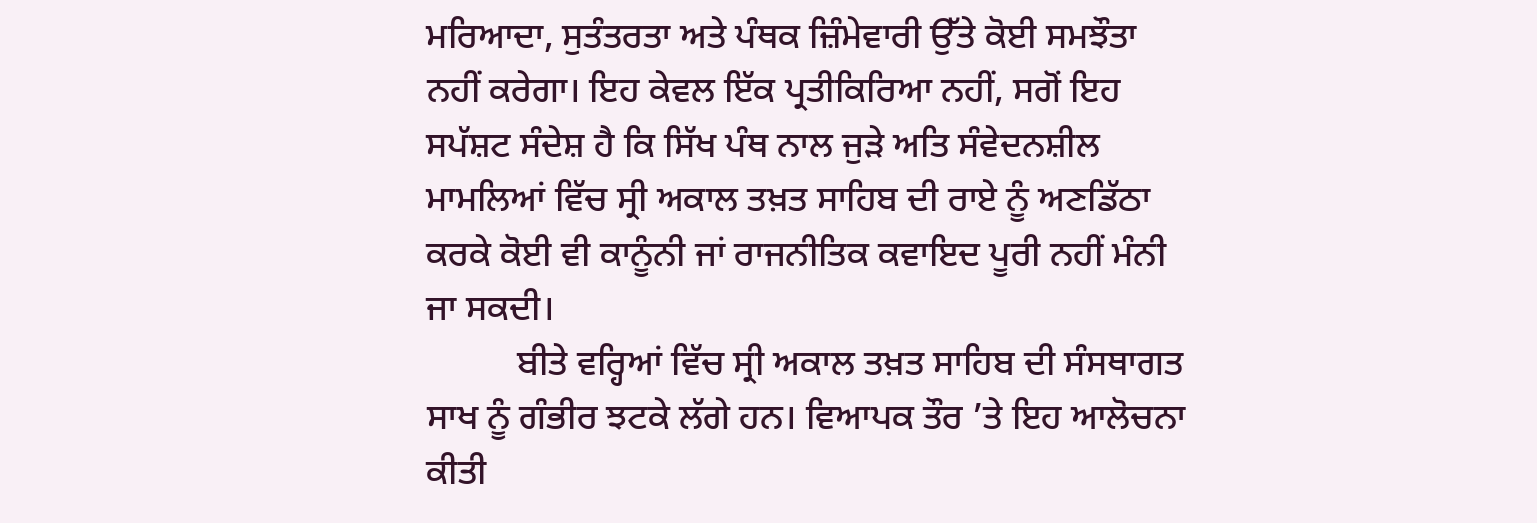ਮਰਿਆਦਾ, ਸੁਤੰਤਰਤਾ ਅਤੇ ਪੰਥਕ ਜ਼ਿੰਮੇਵਾਰੀ ਉੱਤੇ ਕੋਈ ਸਮਝੌਤਾ ਨਹੀਂ ਕਰੇਗਾ। ਇਹ ਕੇਵਲ ਇੱਕ ਪ੍ਰਤੀਕਿਰਿਆ ਨਹੀਂ, ਸਗੋਂ ਇਹ ਸਪੱਸ਼ਟ ਸੰਦੇਸ਼ ਹੈ ਕਿ ਸਿੱਖ ਪੰਥ ਨਾਲ ਜੁੜੇ ਅਤਿ ਸੰਵੇਦਨਸ਼ੀਲ ਮਾਮਲਿਆਂ ਵਿੱਚ ਸ੍ਰੀ ਅਕਾਲ ਤਖ਼ਤ ਸਾਹਿਬ ਦੀ ਰਾਏ ਨੂੰ ਅਣਡਿੱਠਾ ਕਰਕੇ ਕੋਈ ਵੀ ਕਾਨੂੰਨੀ ਜਾਂ ਰਾਜਨੀਤਿਕ ਕਵਾਇਦ ਪੂਰੀ ਨਹੀਂ ਮੰਨੀ ਜਾ ਸਕਦੀ।
          ਬੀਤੇ ਵਰ੍ਹਿਆਂ ਵਿੱਚ ਸ੍ਰੀ ਅਕਾਲ ਤਖ਼ਤ ਸਾਹਿਬ ਦੀ ਸੰਸਥਾਗਤ ਸਾਖ ਨੂੰ ਗੰਭੀਰ ਝਟਕੇ ਲੱਗੇ ਹਨ। ਵਿਆਪਕ ਤੌਰ ’ਤੇ ਇਹ ਆਲੋਚਨਾ ਕੀਤੀ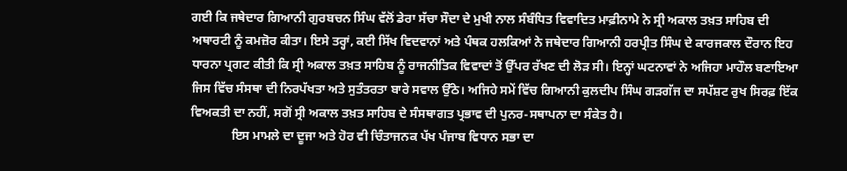ਗਈ ਕਿ ਜਥੇਦਾਰ ਗਿਆਨੀ ਗੁਰਬਚਨ ਸਿੰਘ ਵੱਲੋਂ ਡੇਰਾ ਸੱਚਾ ਸੌਦਾ ਦੇ ਮੁਖੀ ਨਾਲ ਸੰਬੰਧਿਤ ਵਿਵਾਦਿਤ ਮਾਫ਼ੀਨਾਮੇ ਨੇ ਸ੍ਰੀ ਅਕਾਲ ਤਖ਼ਤ ਸਾਹਿਬ ਦੀ ਅਥਾਰਟੀ ਨੂੰ ਕਮਜ਼ੋਰ ਕੀਤਾ। ਇਸੇ ਤਰ੍ਹਾਂ, ਕਈ ਸਿੱਖ ਵਿਦਵਾਨਾਂ ਅਤੇ ਪੰਥਕ ਹਲਕਿਆਂ ਨੇ ਜਥੇਦਾਰ ਗਿਆਨੀ ਹਰਪ੍ਰੀਤ ਸਿੰਘ ਦੇ ਕਾਰਜਕਾਲ ਦੌਰਾਨ ਇਹ ਧਾਰਨਾ ਪ੍ਰਗਟ ਕੀਤੀ ਕਿ ਸ੍ਰੀ ਅਕਾਲ ਤਖ਼ਤ ਸਾਹਿਬ ਨੂੰ ਰਾਜਨੀਤਿਕ ਵਿਵਾਦਾਂ ਤੋਂ ਉੱਪਰ ਰੱਖਣ ਦੀ ਲੋੜ ਸੀ। ਇਨ੍ਹਾਂ ਘਟਨਾਵਾਂ ਨੇ ਅਜਿਹਾ ਮਾਹੌਲ ਬਣਾਇਆ ਜਿਸ ਵਿੱਚ ਸੰਸਥਾ ਦੀ ਨਿਰਪੱਖਤਾ ਅਤੇ ਸੁਤੰਤਰਤਾ ਬਾਰੇ ਸਵਾਲ ਉੱਠੇ। ਅਜਿਹੇ ਸਮੇਂ ਵਿੱਚ ਗਿਆਨੀ ਕੁਲਦੀਪ ਸਿੰਘ ਗੜਗੱਜ ਦਾ ਸਪੱਸ਼ਟ ਰੁਖ ਸਿਰਫ਼ ਇੱਕ ਵਿਅਕਤੀ ਦਾ ਨਹੀਂ, ਸਗੋਂ ਸ੍ਰੀ ਅਕਾਲ ਤਖ਼ਤ ਸਾਹਿਬ ਦੇ ਸੰਸਥਾਗਤ ਪ੍ਰਭਾਵ ਦੀ ਪੁਨਰ-ਸਥਾਪਨਾ ਦਾ ਸੰਕੇਤ ਹੈ।
             ਇਸ ਮਾਮਲੇ ਦਾ ਦੂਜਾ ਅਤੇ ਹੋਰ ਵੀ ਚਿੰਤਾਜਨਕ ਪੱਖ ਪੰਜਾਬ ਵਿਧਾਨ ਸਭਾ ਦਾ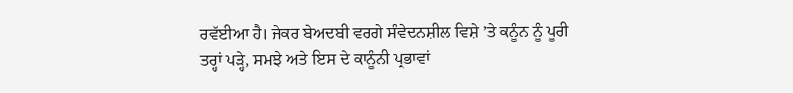ਰਵੱਈਆ ਹੈ। ਜੇਕਰ ਬੇਅਦਬੀ ਵਰਗੇ ਸੰਵੇਦਨਸ਼ੀਲ ਵਿਸ਼ੇ ’ਤੇ ਕਨੂੰਨ ਨੂੰ ਪੂਰੀ ਤਰ੍ਹਾਂ ਪੜ੍ਹੇ, ਸਮਝੇ ਅਤੇ ਇਸ ਦੇ ਕਾਨੂੰਨੀ ਪ੍ਰਭਾਵਾਂ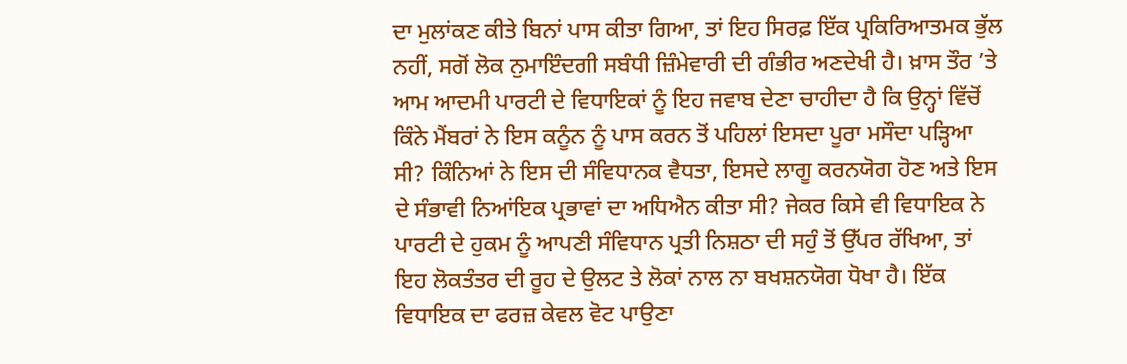ਦਾ ਮੁਲਾਂਕਣ ਕੀਤੇ ਬਿਨਾਂ ਪਾਸ ਕੀਤਾ ਗਿਆ, ਤਾਂ ਇਹ ਸਿਰਫ਼ ਇੱਕ ਪ੍ਰਕਿਰਿਆਤਮਕ ਭੁੱਲ ਨਹੀਂ, ਸਗੋਂ ਲੋਕ ਨੁਮਾਇੰਦਗੀ ਸਬੰਧੀ ਜ਼ਿੰਮੇਵਾਰੀ ਦੀ ਗੰਭੀਰ ਅਣਦੇਖੀ ਹੈ। ਖ਼ਾਸ ਤੌਰ ’ਤੇ ਆਮ ਆਦਮੀ ਪਾਰਟੀ ਦੇ ਵਿਧਾਇਕਾਂ ਨੂੰ ਇਹ ਜਵਾਬ ਦੇਣਾ ਚਾਹੀਦਾ ਹੈ ਕਿ ਉਨ੍ਹਾਂ ਵਿੱਚੋਂ ਕਿੰਨੇ ਮੈਂਬਰਾਂ ਨੇ ਇਸ ਕਨੂੰਨ ਨੂੰ ਪਾਸ ਕਰਨ ਤੋਂ ਪਹਿਲਾਂ ਇਸਦਾ ਪੂਰਾ ਮਸੌਦਾ ਪੜ੍ਹਿਆ ਸੀ? ਕਿੰਨਿਆਂ ਨੇ ਇਸ ਦੀ ਸੰਵਿਧਾਨਕ ਵੈਧਤਾ, ਇਸਦੇ ਲਾਗੂ ਕਰਨਯੋਗ ਹੋਣ ਅਤੇ ਇਸ ਦੇ ਸੰਭਾਵੀ ਨਿਆਂਇਕ ਪ੍ਰਭਾਵਾਂ ਦਾ ਅਧਿਐਨ ਕੀਤਾ ਸੀ? ਜੇਕਰ ਕਿਸੇ ਵੀ ਵਿਧਾਇਕ ਨੇ ਪਾਰਟੀ ਦੇ ਹੁਕਮ ਨੂੰ ਆਪਣੀ ਸੰਵਿਧਾਨ ਪ੍ਰਤੀ ਨਿਸ਼ਠਾ ਦੀ ਸਹੁੰ ਤੋਂ ਉੱਪਰ ਰੱਖਿਆ, ਤਾਂ ਇਹ ਲੋਕਤੰਤਰ ਦੀ ਰੂਹ ਦੇ ਉਲਟ ਤੇ ਲੋਕਾਂ ਨਾਲ ਨਾ ਬਖਸ਼ਨਯੋਗ ਧੋਖਾ ਹੈ। ਇੱਕ ਵਿਧਾਇਕ ਦਾ ਫਰਜ਼ ਕੇਵਲ ਵੋਟ ਪਾਉਣਾ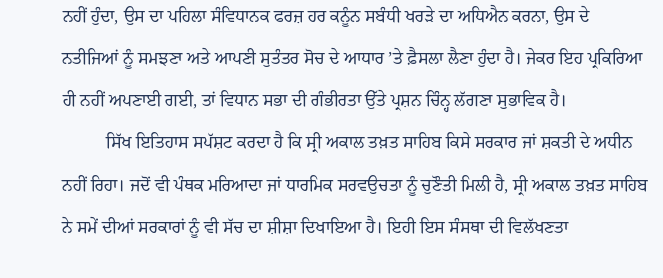ਨਹੀਂ ਹੁੰਦਾ, ਉਸ ਦਾ ਪਹਿਲਾ ਸੰਵਿਧਾਨਕ ਫਰਜ਼ ਹਰ ਕਨੂੰਨ ਸਬੰਧੀ ਖਰੜੇ ਦਾ ਅਧਿਐਨ ਕਰਨਾ, ਉਸ ਦੇ ਨਤੀਜਿਆਂ ਨੂੰ ਸਮਝਣਾ ਅਤੇ ਆਪਣੀ ਸੁਤੰਤਰ ਸੋਚ ਦੇ ਆਧਾਰ ’ਤੇ ਫ਼ੈਸਲਾ ਲੈਣਾ ਹੁੰਦਾ ਹੈ। ਜੇਕਰ ਇਹ ਪ੍ਰਕਿਰਿਆ ਹੀ ਨਹੀਂ ਅਪਣਾਈ ਗਈ, ਤਾਂ ਵਿਧਾਨ ਸਭਾ ਦੀ ਗੰਭੀਰਤਾ ਉੱਤੇ ਪ੍ਰਸ਼ਨ ਚਿੰਨ੍ਹ ਲੱਗਣਾ ਸੁਭਾਵਿਕ ਹੈ।
          ਸਿੱਖ ਇਤਿਹਾਸ ਸਪੱਸ਼ਟ ਕਰਦਾ ਹੈ ਕਿ ਸ੍ਰੀ ਅਕਾਲ ਤਖ਼ਤ ਸਾਹਿਬ ਕਿਸੇ ਸਰਕਾਰ ਜਾਂ ਸ਼ਕਤੀ ਦੇ ਅਧੀਨ ਨਹੀਂ ਰਿਹਾ। ਜਦੋਂ ਵੀ ਪੰਥਕ ਮਰਿਆਦਾ ਜਾਂ ਧਾਰਮਿਕ ਸਰਵਉਚਤਾ ਨੂੰ ਚੁਣੌਤੀ ਮਿਲੀ ਹੈ, ਸ੍ਰੀ ਅਕਾਲ ਤਖ਼ਤ ਸਾਹਿਬ ਨੇ ਸਮੇਂ ਦੀਆਂ ਸਰਕਾਰਾਂ ਨੂੰ ਵੀ ਸੱਚ ਦਾ ਸ਼ੀਸ਼ਾ ਦਿਖਾਇਆ ਹੈ। ਇਹੀ ਇਸ ਸੰਸਥਾ ਦੀ ਵਿਲੱਖਣਤਾ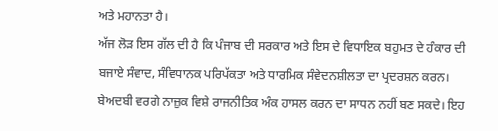ਅਤੇ ਮਹਾਨਤਾ ਹੈ।
ਅੱਜ ਲੋੜ ਇਸ ਗੱਲ ਦੀ ਹੈ ਕਿ ਪੰਜਾਬ ਦੀ ਸਰਕਾਰ ਅਤੇ ਇਸ ਦੇ ਵਿਧਾਇਕ ਬਹੁਮਤ ਦੇ ਹੰਕਾਰ ਦੀ ਬਜਾਏ ਸੰਵਾਦ, ਸੰਵਿਧਾਨਕ ਪਰਿਪੱਕਤਾ ਅਤੇ ਧਾਰਮਿਕ ਸੰਵੇਦਨਸ਼ੀਲਤਾ ਦਾ ਪ੍ਰਦਰਸ਼ਨ ਕਰਨ। ਬੇਅਦਬੀ ਵਰਗੇ ਨਾਜ਼ੁਕ ਵਿਸ਼ੇ ਰਾਜਨੀਤਿਕ ਅੰਕ ਹਾਸਲ ਕਰਨ ਦਾ ਸਾਧਨ ਨਹੀਂ ਬਣ ਸਕਦੇ। ਇਹ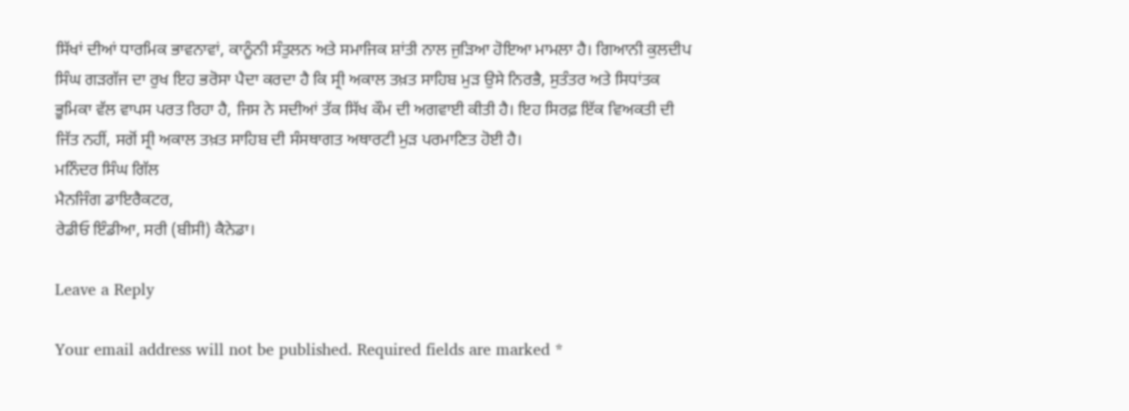ਸਿੱਖਾਂ ਦੀਆਂ ਧਾਰਮਿਕ ਭਾਵਨਾਵਾਂ, ਕਾਨੂੰਨੀ ਸੰਤੁਲਨ ਅਤੇ ਸਮਾਜਿਕ ਸ਼ਾਂਤੀ ਨਾਲ ਜੁੜਿਆ ਹੋਇਆ ਮਾਮਲਾ ਹੈ। ਗਿਆਨੀ ਕੁਲਦੀਪ ਸਿੰਘ ਗੜਗੱਜ ਦਾ ਰੁਖ ਇਹ ਭਰੋਸਾ ਪੈਦਾ ਕਰਦਾ ਹੈ ਕਿ ਸ੍ਰੀ ਅਕਾਲ ਤਖ਼ਤ ਸਾਹਿਬ ਮੁੜ ਉਸੇ ਨਿਰਭੈ, ਸੁਤੰਤਰ ਅਤੇ ਸਿਧਾਂਤਕ ਭੂਮਿਕਾ ਵੱਲ ਵਾਪਸ ਪਰਤ ਰਿਹਾ ਹੈ, ਜਿਸ ਨੇ ਸਦੀਆਂ ਤੱਕ ਸਿੱਖ ਕੌਮ ਦੀ ਅਗਵਾਈ ਕੀਤੀ ਹੈ। ਇਹ ਸਿਰਫ਼ ਇੱਕ ਵਿਅਕਤੀ ਦੀ ਜਿੱਤ ਨਹੀਂ, ਸਗੋਂ ਸ੍ਰੀ ਅਕਾਲ ਤਖ਼ਤ ਸਾਹਿਬ ਦੀ ਸੰਸਥਾਗਤ ਅਥਾਰਟੀ ਮੁੜ ਪਰਮਾਣਿਤ ਹੋਈ ਹੈ।
ਮਨਿੰਦਰ ਸਿੰਘ ਗਿੱਲ
ਮੈਨਜਿੰਗ ਡਾਇਰੈਕਟਰ,
ਰੇਡੀਓ ਇੰਡੀਆ, ਸਰੀ (ਬੀਸੀ) ਕੈਨੇਡਾ।

Leave a Reply

Your email address will not be published. Required fields are marked *